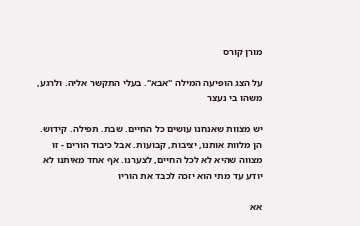מורן קורס

על הצג הופיעה המילה "אבא". בעלי התקשר אליה. ולרגע, משהו בי נעצר

יש מצוות שאנחנו עושים כל החיים. שבת. תפילה. קידוש. הן מלוות אותנו, יציבות, קבועות. אבל כיבוד הורים - זו מצווה שהיא לא לכל החיים, לצערנו. אף אחד מאיתנו לא יודע עד מתי הוא יזכה לכבד את הוריו

אא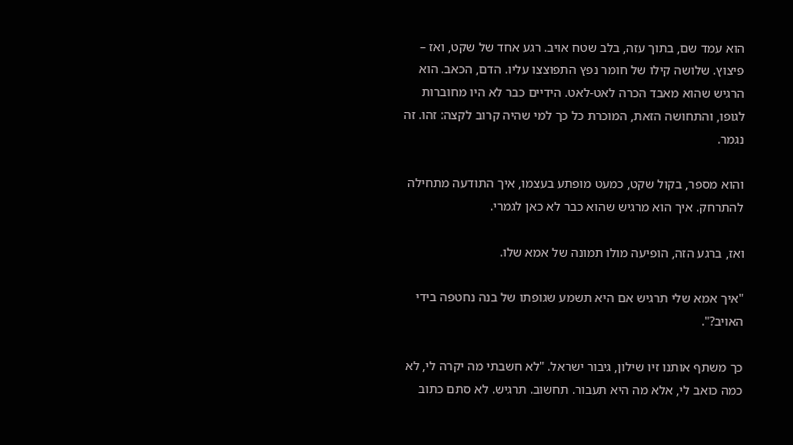הוא עמד שם, בתוך עזה, בלב שטח אויב. רגע אחד של שקט, ואז – פיצוץ. שלושה קילו של חומר נפץ התפוצצו עליו. הדם, הכאב. הוא הרגיש שהוא מאבד הכרה לאט-לאט. הידיים כבר לא היו מחוברות לגופו, והתחושה הזאת, המוכרת כל כך למי שהיה קרוב לקצה: זהו. זה נגמר.

והוא מספר, בקול שקט, כמעט מופתע בעצמו, איך התודעה מתחילה להתרחק. איך הוא מרגיש שהוא כבר לא כאן לגמרי.

ואז, ברגע הזה, הופיעה מולו תמונה של אמא שלו.

"איך אמא שלי תרגיש אם היא תשמע שגופתו של בנה נחטפה בידי האויב?".

כך משתף אותנו זיו שילון, גיבור ישראל. "לא חשבתי מה יקרה לי, לא כמה כואב לי, אלא מה היא תעבור. תחשוב. תרגיש. לא סתם כתוב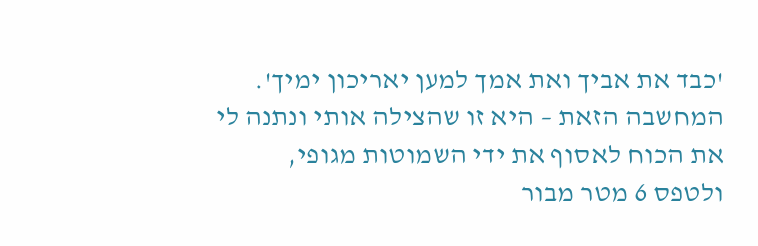'כבד את אביך ואת אמך למען יאריכון ימיך'. המחשבה הזאת – היא זו שהצילה אותי ונתנה לי את הכוח לאסוף את ידי השמוטות מגופי, ולטפס 6 מטר מבור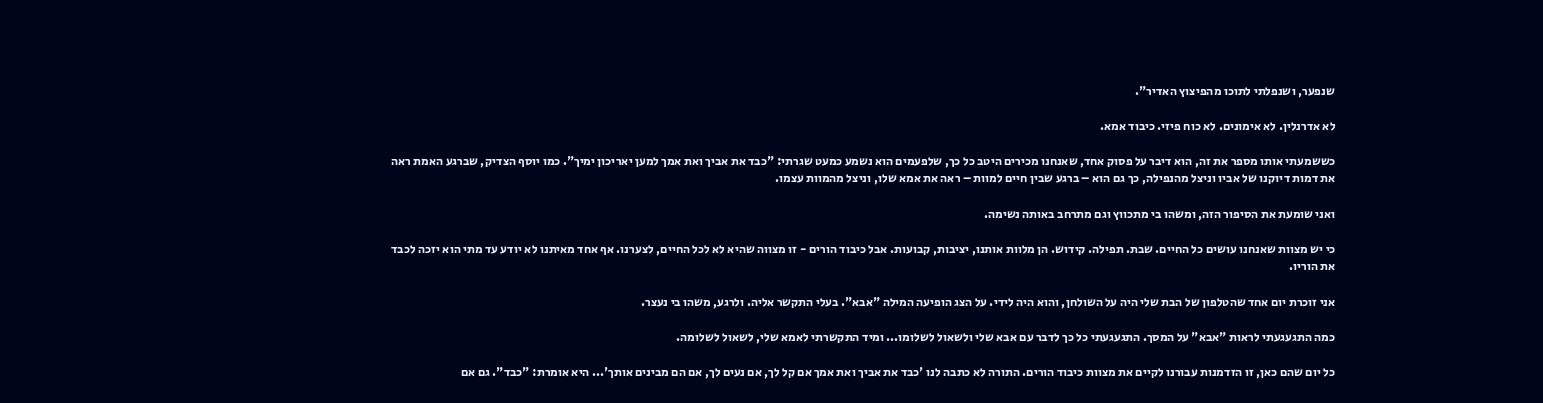שנפער, ושנפלתי לתוכו מהפיצוץ האדיר".

לא אדרנלין. לא אימונים. לא כוח פיזי. כיבוד אמא.

כששמעתי אותו מספר את זה, הוא דיבר על פסוק אחד, שאנחנו מכירים היטב כל כך, שלפעמים הוא נשמע כמעט שגרתי: "כבד את אביך ואת אמך למען יאריכון ימיך". כמו יוסף הצדיק, שברגע האמת ראה את דמות דיוקנו של אביו וניצל מהנפילה, כך גם הוא – ברגע שבין חיים למוות – ראה את אמא שלו, וניצל מהמוות עצמו.

ואני שומעת את הסיפור הזה, ומשהו בי מתכווץ וגם מתרחב באותה נשימה.

כי יש מצוות שאנחנו עושים כל החיים. שבת. תפילה. קידוש. הן מלוות אותנו, יציבות, קבועות. אבל כיבוד הורים - זו מצווה שהיא לא לכל החיים, לצערנו. אף אחד מאיתנו לא יודע עד מתי הוא יזכה לכבד את הוריו.

אני זוכרת יום אחד שהטלפון של הבת שלי היה על השולחן, והוא היה לידי. על הצג הופיעה המילה "אבא". בעלי התקשר אליה. ולרגע, משהו בי נעצר.

כמה התגעגעתי לראות "אבא" על המסך. התגעגעתי כל כך לדבר עם אבא שלי ולשאול לשלומו... ומיד התקשרתי לאמא שלי, לשאול לשלומה.

כל יום שהם כאן, זו הזדמנות עבורנו לקיים את מצוות כיבוד הורים. התורה לא כתבה לנו 'כבד את אביך ואת אמך אם קל לך, אם נעים לך, אם הם מבינים אותך'... היא אומרת: "כבד". גם אם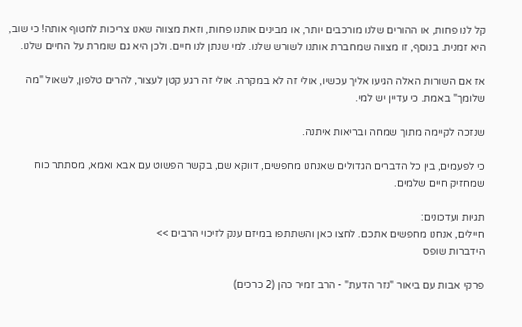קל לנו פחות, או ההורים שלנו מורכבים יותר, או מבינים אותנו פחות, וזאת מצווה שאנו צריכות לחטוף אותה! כי שוב, היא זמנית. בנוסף, זו מצווה שמחברת אותנו לשורש שלנו. למי שנתן לנו חיים. ולכן היא גם שומרת על החיים שלנו.

אז אם השורות האלה הגיעו אליך עכשיו, אולי זה לא במקרה. אולי זה רגע קטן לעצור, להרים טלפון, לשאול "מה שלומך" באמת. כי עדיין יש למי.

שנזכה לקיימה מתוך שמחה ובריאות איתנה.

כי לפעמים, בין כל הדברים הגדולים שאנחנו מחפשים, דווקא שם, בקשר הפשוט עם אבא ואמא, מסתתר כוח שמחזיק חיים שלמים.

תגיות ועדכונים:
חיילים, אנחנו מחפשים אתכם. לחצו כאן והשתתפו במיזם ענק לזיכוי הרבים >>
הידברות שופס

פרקי אבות עם ביאור "נזר הדעת" - הרב זמיר כהן (2 כרכים)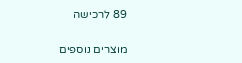89 לרכישה

מוצרים נוספים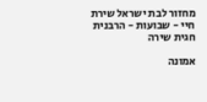מחזור לבת ישראל שירת חיי - שבועות - הרבנית חגית שירה

אמונה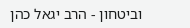וביטחון - הרב יגאל כהן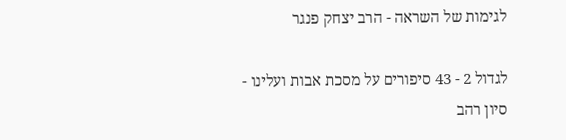לגימות של השראה - הרב יצחק פנגר

לגדול 2 - 43 סיפורים על מסכת אבות ועלינו - סיון רהב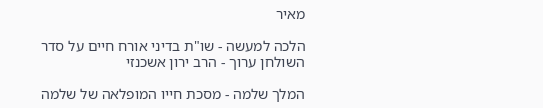מאיר

הלכה למעשה - שו"ת בדיני אורח חיים על סדר השולחן ערוך - הרב ירון אשכנזי

המלך שלמה - מסכת חייו המופלאה של שלמה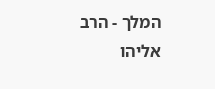המלך - הרב אליהו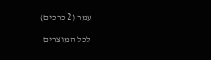עמר (2 כרכים)

לכל המוצרים